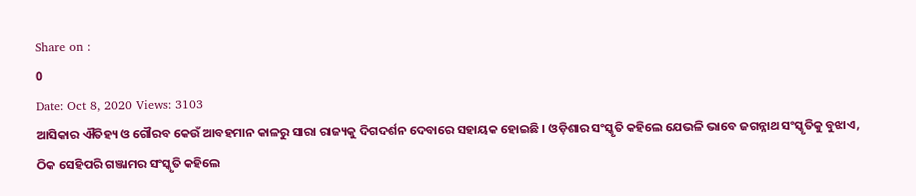Share on :
0
Date: Oct 8, 2020 Views: 3103
ଆସିକାର ଐତିହ୍ୟ ଓ ଗୌରବ କେଉଁ ଆବହମାନ କାଳରୁ ସାରା ରାଜ୍ୟକୁ ଦିଗଦର୍ଶନ ଦେବାରେ ସହାୟକ ହୋଇଛି । ଓଡ଼ିଶାର ସଂସ୍କୃତି କହିଲେ ଯେଭଳି ଭାବେ ଜଗନ୍ନାଥ ସଂସ୍କୃତିକୁ ବୁଝାଏ, ଠିକ ସେହିପରି ଗଞ୍ଜାମର ସଂସ୍କୃତି କହିଲେ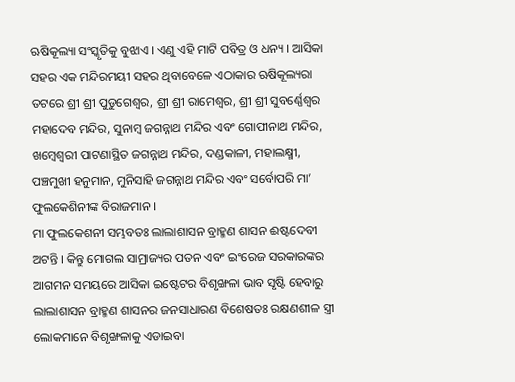ଋଷିକୂଲ୍ୟା ସଂସ୍କୃତିକୁ ବୁଝାଏ । ଏଣୁ ଏହି ମାଟି ପବିତ୍ର ଓ ଧନ୍ୟ । ଆସିକା ସହର ଏକ ମନ୍ଦିରମୟୀ ସହର ଥିବାବେଳେ ଏଠାକାର ଋଷିକୂଲ୍ୟରା ତଟରେ ଶ୍ରୀ ଶ୍ରୀ ପୁଡୁଗେଶ୍ୱର, ଶ୍ରୀ ଶ୍ରୀ ରାମେଶ୍ୱର, ଶ୍ରୀ ଶ୍ରୀ ସୁବର୍ଣ୍ଣେଶ୍ୱର ମହାଦେବ ମନ୍ଦିର, ସୁନାମ୍ବ ଜଗନ୍ନାଥ ମନ୍ଦିର ଏବଂ ଗୋପୀନାଥ ମନ୍ଦିର, ଖମ୍ବେଶ୍ୱରୀ ପାଟଣାସ୍ଥିତ ଜଗନ୍ନାଥ ମନ୍ଦିର, ଦଣ୍ଡକାଳୀ, ମହାଲକ୍ଷ୍ମୀ, ପଞ୍ଚମୁଖୀ ହନୁମାନ, ମୁନିସାହି ଜଗନ୍ନାଥ ମନ୍ଦିର ଏବଂ ସର୍ବୋପରି ମା’ ଫୁଲକେଶିନୀଙ୍କ ବିରାଜମାନ ।
ମା ଫୁଲକେଶନୀ ସମ୍ଭବତଃ ଲାଲାଶାସନ ବ୍ରାହ୍ମଣ ଶାସନ ଈଷ୍ଟଦେବୀ ଅଟନ୍ତି । କିନ୍ତୁ ମୋଗଲ ସାମ୍ରାଜ୍ୟର ପତନ ଏବଂ ଇଂରେଜ ସରକାରଙ୍କର ଆଗମନ ସମୟରେ ଆସିକା ଇଷ୍ଟେଟର ବିଶୃଙ୍ଖଳା ଭାବ ସୃଷ୍ଟି ହେବାରୁ ଲାଲାଶାସନ ବ୍ରାହ୍ମଣ ଶାସନର ଜନସାଧାରଣ ବିଶେଷତଃ ରକ୍ଷଣଶୀଳ ସ୍ତ୍ରୀ ଲୋକମାନେ ବିଶୃଙ୍ଖଳାକୁ ଏଡାଇବା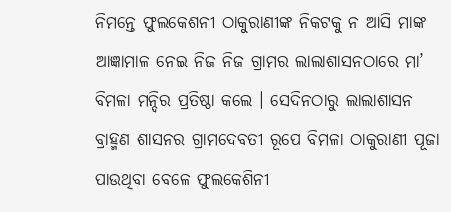ନିମନ୍ତେ ଫୁଲକେଶନୀ ଠାକୁରାଣୀଙ୍କ ନିକଟକୁ ନ ଆସି ମାଙ୍କ ଆଜ୍ଞାମାଳ ନେଇ ନିଜ ନିଜ ଗ୍ରାମର ଲାଲାଶାସନଠାରେ ମା’ ବିମଳା ମନ୍ଦିର ପ୍ରତିଷ୍ଠା କଲେ । ସେଦିନଠାରୁ ଲାଲାଶାସନ ବ୍ରାହ୍ମଣ ଶାସନର ଗ୍ରାମଦେବତୀ ରୂପେ ବିମଳା ଠାକୁରାଣୀ ପୂଜା ପାଉଥିବା ବେଳେ ଫୁଲକେଶିନୀ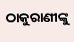ଠାକୁରାଣୀଙ୍କୁ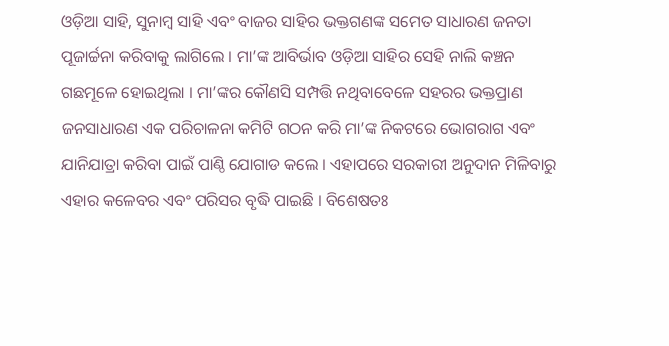ଓଡ଼ିଆ ସାହି, ସୁନାମ୍ବ ସାହି ଏବଂ ବାଜର ସାହିର ଭକ୍ତଗଣଙ୍କ ସମେତ ସାଧାରଣ ଜନତା ପୂଜାର୍ଚ୍ଚନା କରିବାକୁ ଲାଗିଲେ । ମା’ଙ୍କ ଆବିର୍ଭାବ ଓଡ଼ିଆ ସାହିର ସେହି ନାଲି କଞ୍ଚନ ଗଛମୂଳେ ହୋଇଥିଲା । ମା’ଙ୍କର କୌଣସି ସମ୍ପତ୍ତି ନଥିବାବେଳେ ସହରର ଭକ୍ତପ୍ରାଣ ଜନସାଧାରଣ ଏକ ପରିଚାଳନା କମିଟି ଗଠନ କରି ମା’ଙ୍କ ନିକଟରେ ଭୋଗରାଗ ଏବଂ ଯାନିଯାତ୍ରା କରିବା ପାଇଁ ପାଣ୍ଠି ଯୋଗାଡ କଲେ । ଏହାପରେ ସରକାରୀ ଅନୁଦାନ ମିଳିବାରୁ ଏହାର କଳେବର ଏବଂ ପରିସର ବୃଦ୍ଧି ପାଇଛି । ବିଶେଷତଃ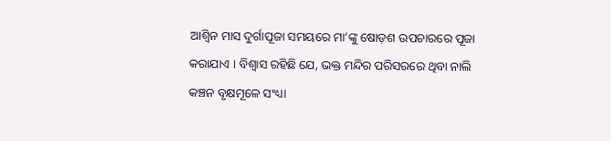ଆଶ୍ୱିନ ମାସ ଦୁର୍ଗାପୂଜା ସମୟରେ ମା’ଙ୍କୁ ଷୋଡ଼ଶ ଉପଚାରରେ ପୂଜା କରାଯାଏ । ବିଶ୍ୱାସ ରହିଛି ଯେ, ଭକ୍ତ ମନ୍ଦିର ପରିସରରେ ଥିବା ନାଲି କଞ୍ଚନ ବୃକ୍ଷମୂଳେ ସଂଧ୍ୟା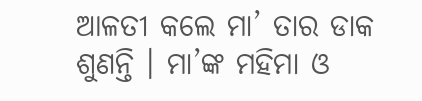ଆଳତୀ କଲେ ମା’ ତାର ଡାକ ଶୁଣନ୍ତି । ମା’ଙ୍କ ମହିମା ଓ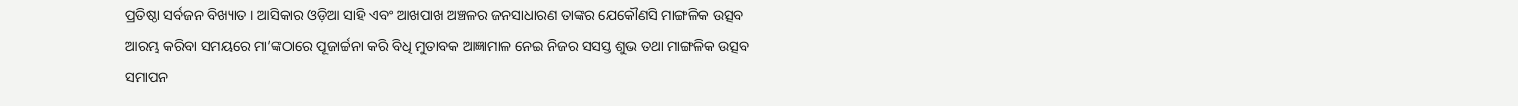ପ୍ରତିଷ୍ଠା ସର୍ବଜନ ବିଖ୍ୟାତ । ଆସିକାର ଓଡ଼ିଆ ସାହି ଏବଂ ଆଖପାଖ ଅଞ୍ଚଳର ଜନସାଧାରଣ ତାଙ୍କର ଯେକୌଣସି ମାଙ୍ଗଳିକ ଉତ୍ସବ ଆରମ୍ଭ କରିବା ସମୟରେ ମା’ଙ୍କଠାରେ ପୂଜାର୍ଚ୍ଚନା କରି ବିଧି ମୁତାବକ ଆଜ୍ଞାମାଳ ନେଇ ନିଜର ସସସ୍ତ ଶୁଭ ତଥା ମାଙ୍ଗଳିକ ଉତ୍ସବ ସମାପନ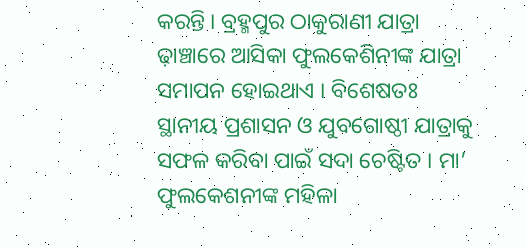କରନ୍ତି । ବ୍ରହ୍ମପୁର ଠାକୁରାଣୀ ଯାତ୍ରା ଢ଼ାଞ୍ଚାରେ ଆସିକା ଫୁଲକେଶିନୀଙ୍କ ଯାତ୍ରା ସମାପନ ହୋଇଥାଏ । ବିଶେଷତଃ ସ୍ଥାନୀୟ ପ୍ରଶାସନ ଓ ଯୁବଗୋଷ୍ଠୀ ଯାତ୍ରାକୁ ସଫଳ କରିବା ପାଇଁ ସଦା ଚେଷ୍ଟିତ । ମା’ ଫୁଲକେଶନୀଙ୍କ ମହିଳା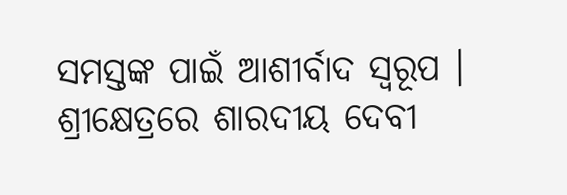ସମସ୍ତଙ୍କ ପାଇଁ ଆଶୀର୍ବାଦ ସ୍ୱରୂପ ।
ଶ୍ରୀକ୍ଷେତ୍ରରେ ଶାରଦୀୟ ଦେବୀ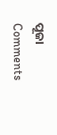ପୂଜା
Comments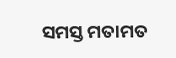ସମସ୍ତ ମତାମତ